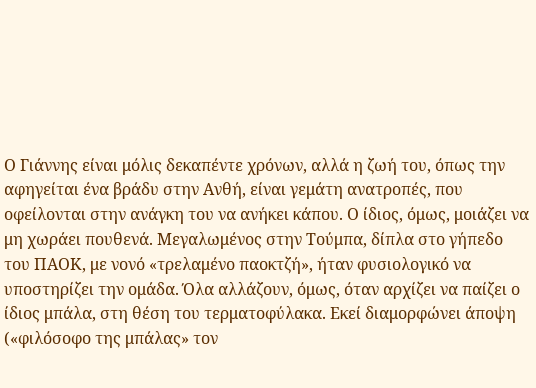Ο Γιάννης είναι μόλις δεκαπέντε χρόνων, αλλά η ζωή του, όπως την αφηγείται ένα βράδυ στην Ανθή, είναι γεμάτη ανατροπές, που οφείλονται στην ανάγκη του να ανήκει κάπου. Ο ίδιος, όμως, μοιάζει να μη χωράει πουθενά. Μεγαλωμένος στην Τούμπα, δίπλα στο γήπεδο του ΠΑΟΚ, με νονό «τρελαμένο παοκτζή», ήταν φυσιολογικό να υποστηρίζει την ομάδα. Όλα αλλάζουν, όμως, όταν αρχίζει να παίζει ο ίδιος μπάλα, στη θέση του τερματοφύλακα. Εκεί διαμορφώνει άποψη («φιλόσοφο της μπάλας» τον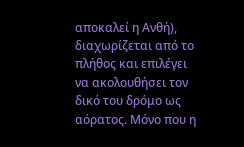αποκαλεί η Ανθή), διαχωρίζεται από το πλήθος και επιλέγει να ακολουθήσει τον δικό του δρόμο ως αόρατος. Μόνο που η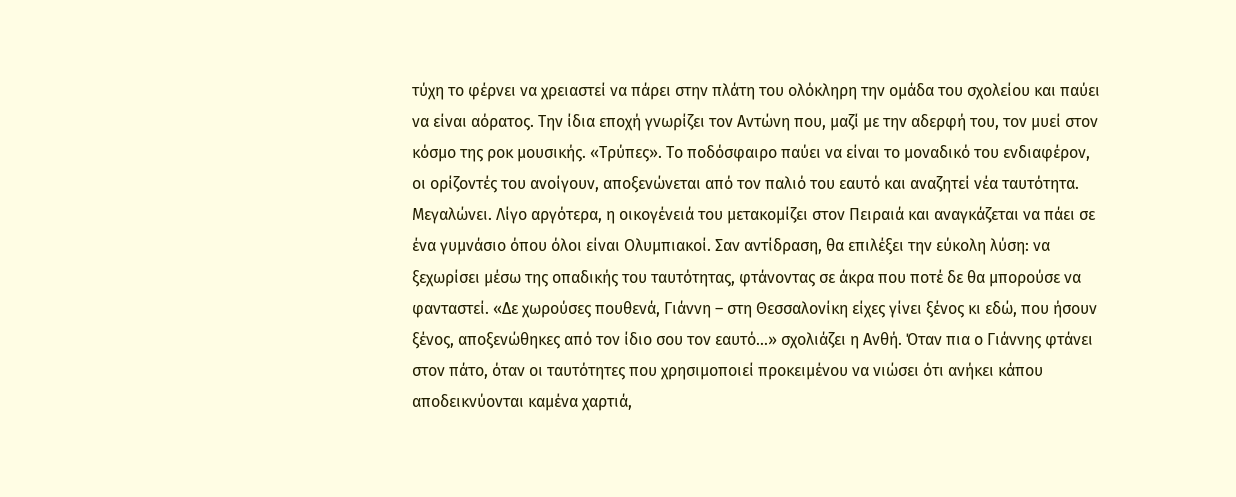τύχη το φέρνει να χρειαστεί να πάρει στην πλάτη του ολόκληρη την ομάδα του σχολείου και παύει να είναι αόρατος. Την ίδια εποχή γνωρίζει τον Αντώνη που, μαζί με την αδερφή του, τον μυεί στον κόσμο της ροκ μουσικής. «Τρύπες». Το ποδόσφαιρο παύει να είναι το μοναδικό του ενδιαφέρον, οι ορίζοντές του ανοίγουν, αποξενώνεται από τον παλιό του εαυτό και αναζητεί νέα ταυτότητα. Μεγαλώνει. Λίγο αργότερα, η οικογένειά του μετακομίζει στον Πειραιά και αναγκάζεται να πάει σε ένα γυμνάσιο όπου όλοι είναι Ολυμπιακοί. Σαν αντίδραση, θα επιλέξει την εύκολη λύση: να ξεχωρίσει μέσω της οπαδικής του ταυτότητας, φτάνοντας σε άκρα που ποτέ δε θα μπορούσε να φανταστεί. «Δε χωρούσες πουθενά, Γιάννη – στη Θεσσαλονίκη είχες γίνει ξένος κι εδώ, που ήσουν ξένος, αποξενώθηκες από τον ίδιο σου τον εαυτό...» σχολιάζει η Ανθή. Όταν πια ο Γιάννης φτάνει στον πάτο, όταν οι ταυτότητες που χρησιμοποιεί προκειμένου να νιώσει ότι ανήκει κάπου αποδεικνύονται καμένα χαρτιά,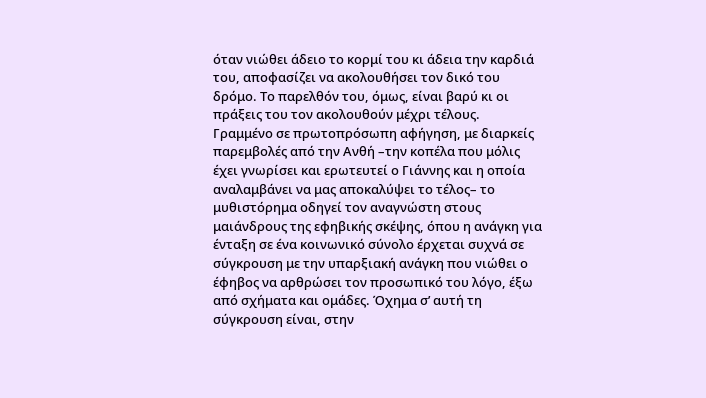όταν νιώθει άδειο το κορμί του κι άδεια την καρδιά του, αποφασίζει να ακολουθήσει τον δικό του δρόμο. Το παρελθόν του, όμως, είναι βαρύ κι οι πράξεις του τον ακολουθούν μέχρι τέλους.
Γραμμένο σε πρωτοπρόσωπη αφήγηση, με διαρκείς παρεμβολές από την Ανθή –την κοπέλα που μόλις έχει γνωρίσει και ερωτευτεί ο Γιάννης και η οποία αναλαμβάνει να μας αποκαλύψει το τέλος– το μυθιστόρημα οδηγεί τον αναγνώστη στους μαιάνδρους της εφηβικής σκέψης, όπου η ανάγκη για ένταξη σε ένα κοινωνικό σύνολο έρχεται συχνά σε σύγκρουση με την υπαρξιακή ανάγκη που νιώθει ο έφηβος να αρθρώσει τον προσωπικό του λόγο, έξω από σχήματα και ομάδες. Όχημα σ’ αυτή τη σύγκρουση είναι, στην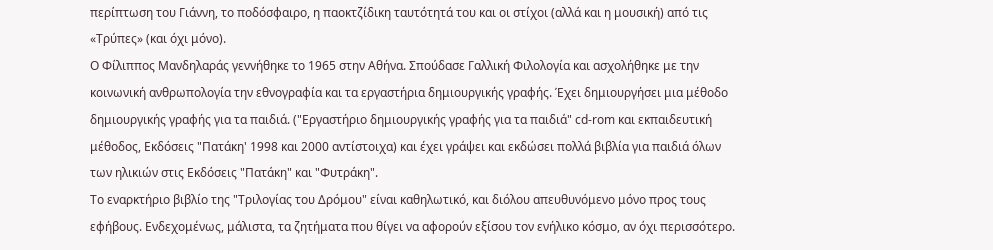περίπτωση του Γιάννη, το ποδόσφαιρο, η παοκτζίδικη ταυτότητά του και οι στίχοι (αλλά και η μουσική) από τις «Τρύπες» (και όχι μόνο).
Ο Φίλιππος Μανδηλαράς γεννήθηκε το 1965 στην Αθήνα. Σπούδασε Γαλλική Φιλολογία και ασχολήθηκε με την κοινωνική ανθρωπολογία την εθνογραφία και τα εργαστήρια δημιουργικής γραφής. Έχει δημιουργήσει μια μέθοδο δημιουργικής γραφής για τα παιδιά. ("Εργαστήριο δημιουργικής γραφής για τα παιδιά" cd-rom και εκπαιδευτική μέθοδος, Εκδόσεις "Πατάκη' 1998 και 2000 αντίστοιχα) και έχει γράψει και εκδώσει πολλά βιβλία για παιδιά όλων των ηλικιών στις Εκδόσεις "Πατάκη" και "Φυτράκη".
Το εναρκτήριο βιβλίο της "Τριλογίας του Δρόμου" είναι καθηλωτικό, και διόλου απευθυνόμενο μόνο προς τους εφήβους. Ενδεχομένως, μάλιστα, τα ζητήματα που θίγει να αφορούν εξίσου τον ενήλικο κόσμο, αν όχι περισσότερο.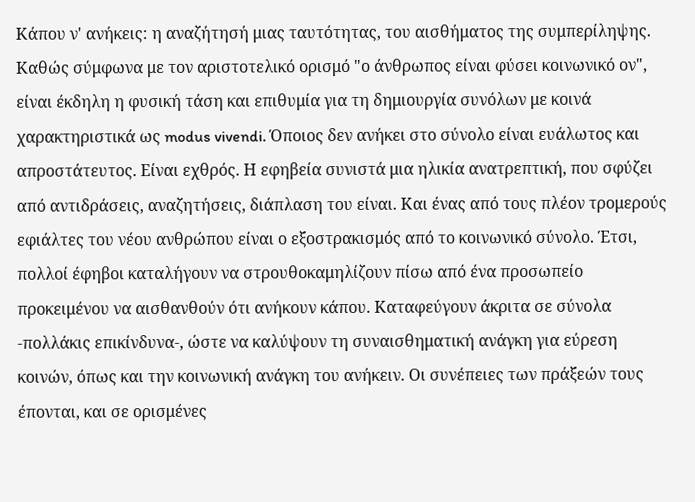Κάπου ν' ανήκεις: η αναζήτησή μιας ταυτότητας, του αισθήματος της συμπερίληψης. Καθώς σύμφωνα με τον αριστοτελικό ορισμό "ο άνθρωπος είναι φύσει κοινωνικό ον", είναι έκδηλη η φυσική τάση και επιθυμία για τη δημιουργία συνόλων με κοινά χαρακτηριστικά ως modus vivendi. Όποιος δεν ανήκει στο σύνολο είναι ευάλωτος και απροστάτευτος. Είναι εχθρός. Η εφηβεία συνιστά μια ηλικία ανατρεπτική, που σφύζει από αντιδράσεις, αναζητήσεις, διάπλαση του είναι. Και ένας από τους πλέον τρομερούς εφιάλτες του νέου ανθρώπου είναι ο εξοστρακισμός από το κοινωνικό σύνολο. Έτσι, πολλοί έφηβοι καταλήγουν να στρουθοκαμηλίζουν πίσω από ένα προσωπείο προκειμένου να αισθανθούν ότι ανήκουν κάπου. Καταφεύγουν άκριτα σε σύνολα -πολλάκις επικίνδυνα-, ώστε να καλύψουν τη συναισθηματική ανάγκη για εύρεση κοινών, όπως και την κοινωνική ανάγκη του ανήκειν. Οι συνέπειες των πράξεών τους έπονται, και σε ορισμένες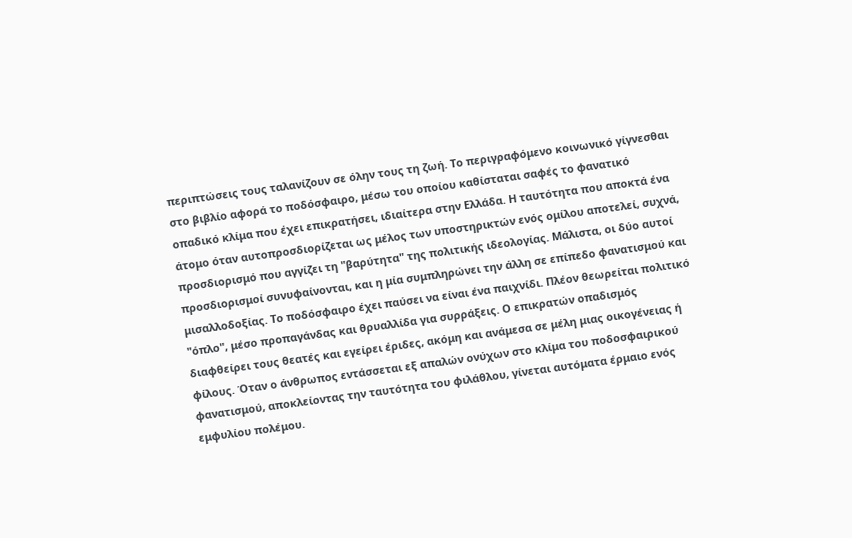περιπτώσεις τους ταλανίζουν σε όλην τους τη ζωή. Το περιγραφόμενο κοινωνικό γίγνεσθαι στο βιβλίο αφορά το ποδόσφαιρο, μέσω του οποίου καθίσταται σαφές το φανατικό οπαδικό κλίμα που έχει επικρατήσει, ιδιαίτερα στην Ελλάδα. Η ταυτότητα που αποκτά ένα άτομο όταν αυτοπροσδιορίζεται ως μέλος των υποστηρικτών ενός ομίλου αποτελεί, συχνά, προσδιορισμό που αγγίζει τη "βαρύτητα" της πολιτικής ιδεολογίας. Μάλιστα, οι δύο αυτοί προσδιορισμοί συνυφαίνονται, και η μία συμπληρώνει την άλλη σε επίπεδο φανατισμού και μισαλλοδοξίας. Το ποδόσφαιρο έχει παύσει να είναι ένα παιχνίδι. Πλέον θεωρείται πολιτικό "όπλο", μέσο προπαγάνδας και θρυαλλίδα για συρράξεις. Ο επικρατών οπαδισμός διαφθείρει τους θεατές και εγείρει έριδες, ακόμη και ανάμεσα σε μέλη μιας οικογένειας ή φίλους. Όταν ο άνθρωπος εντάσσεται εξ απαλών ονύχων στο κλίμα του ποδοσφαιρικού φανατισμού, αποκλείοντας την ταυτότητα του φιλάθλου, γίνεται αυτόματα έρμαιο ενός εμφυλίου πολέμου.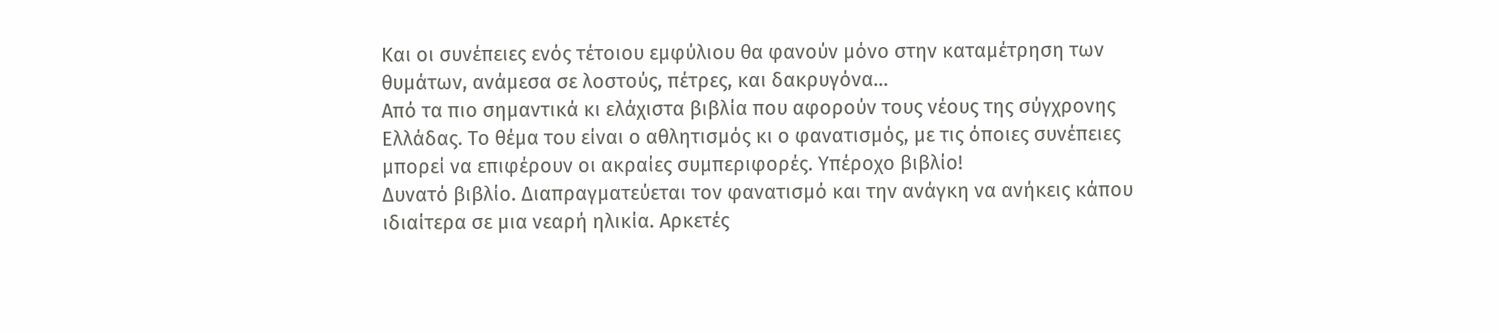Και οι συνέπειες ενός τέτοιου εμφύλιου θα φανούν μόνο στην καταμέτρηση των θυμάτων, ανάμεσα σε λοστούς, πέτρες, και δακρυγόνα...
Από τα πιο σημαντικά κι ελάχιστα βιβλία που αφορούν τους νέους της σύγχρονης Ελλάδας. Το θέμα του είναι ο αθλητισμός κι ο φανατισμός, με τις όποιες συνέπειες μπορεί να επιφέρουν οι ακραίες συμπεριφορές. Υπέροχο βιβλίο!
Δυνατό βιβλίο. Διαπραγματεύεται τον φανατισμό και την ανάγκη να ανήκεις κάπου ιδιαίτερα σε μια νεαρή ηλικία. Αρκετές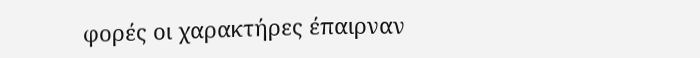φορές οι χαρακτήρες έπαιρναν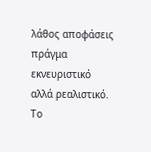λάθος αποφάσεις πράγμα εκνευριστικό αλλά ρεαλιστικό. Το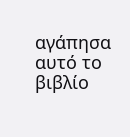αγάπησα αυτό το βιβλίο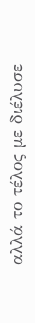αλλά το τέλος με διέλυσε